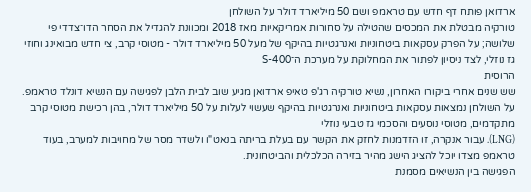ארדואן פותח דף חדש עם טראמפ ושם 50 מיליארד דולר על השולחן
טורקיה מבטלת את המכסים שהטילה על סחורות אמריקאיות מאז 2018 ומכוונת להגדיל את הסחר הדו־צדדי פי שלושה; על הפרק עסקאות ביטחוניות ואנרגטיות בהיקף של מעל 50 מיליארד דולר - מטוסי קרב, צי חדש מבואינג וחוזי גז נוזלי, לצד ניסיון לפתור את המחלוקת על מערכת ה־S-400
הרוסית
שש שנים אחרי ביקורו האחרון, נשיא טורקיה רג'פ טאיפ ארדואן מגיע שוב לבית הלבן לפגישה עם הנשיא דונלד טראמפ. על השולחן נמצאות עסקאות ביטחוניות ואנרגטיות בהיקף שעשוי לעלות על 50 מיליארד דולר, בהן רכישת מטוסי קרב מתקדמים, מטוסי נוסעים והסכמי גז טבעי נוזלי
(LNG). עבור אנקרה, זו הזדמנות לחזק את הקשר עם בעלת בריתה בנאט"ו ולשדר מסר של מחויבות למערב, בעוד טראמפ מצדו יוכל להציג הישג מהיר בזירה הכלכלית והביטחונית.
הפגישה בין הנשיאים מסמנת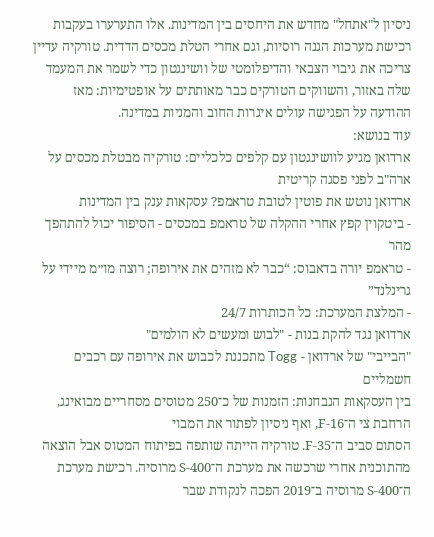ניסיון ל"אתחל" מחדש את היחסים בין המדינות. אלו התערערו בעקבות רכישת מערכות הגנה רוסיות, וגם אחרי הטלת מכסים הדדית. טורקיה עדיין צריכה את גיבוי הצבאי והדיפלומטי של וושינגטון כדי לשמר את המעמד שלה באזור, והשווקים הטורקים כבר מאותתים על אופטימיות: מאז ההודעה על הפגישה עולים איגרות החוב והמניות במדינה.
עוד בנושא:
ארדואן מגיע לוושינגטון עם קלפים כלכליים: טורקיה מבטלת מכסים על ארה"ב לפני פסגה קריטית
ארדואן נוטש את פוטין לטובת טראמפ? עסקאות ענק בין המדינות
- ביטקוין קפץ אחרי ההקלה של טראמפ במכסים - הסיפור יכול להתהפך מהר
- טראמפ יורה בדאבוס: “כבר לא מזהים את אירופה; רוצה מו״מ מיידי על גרינלנד”
- המלצת המערכת: כל הכותרות 24/7
ארדואן נגד להקת בנות - "לבוש ומעשים לא הולמים"
"הבייבי" של ארדואן - Togg מתכננת לכבוש את אירופה עם רכבים חשמליים
בין העסקאות הנבחנות: הזמנות של כ־250 מטוסים מסחריים מבואינג, הרחבת צי ה־F-16, ואף ניסיון לפתור את המבוי
הסתום סביב ה־F-35. טורקיה הייתה שותפה בפיתוח המטוס אבל הוצאה מהתוכנית אחרי שרכשה את מערכת ה־S-400 מרוסיה. רכישת מערכת ה־S-400 מרוסיה ב־2019 הפכה לנקודת שבר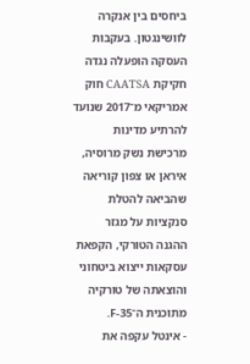ביחסים בין אנקרה לוושינגטון. בעקבות העסקה הופעלה נגדה חקיקת CAATSA חוק אמריקאי מ־2017 שנועד להרתיע מדינות
מרכישת נשק מרוסיה, איראן או צפון קוריאה שהביאה להטלת סנקציות על מגזר ההגנה הטורקי, הקפאת עסקאות ייצוא ביטחוני והוצאתה של טורקיה מתוכנית ה־F-35.
- אינטל עקפה את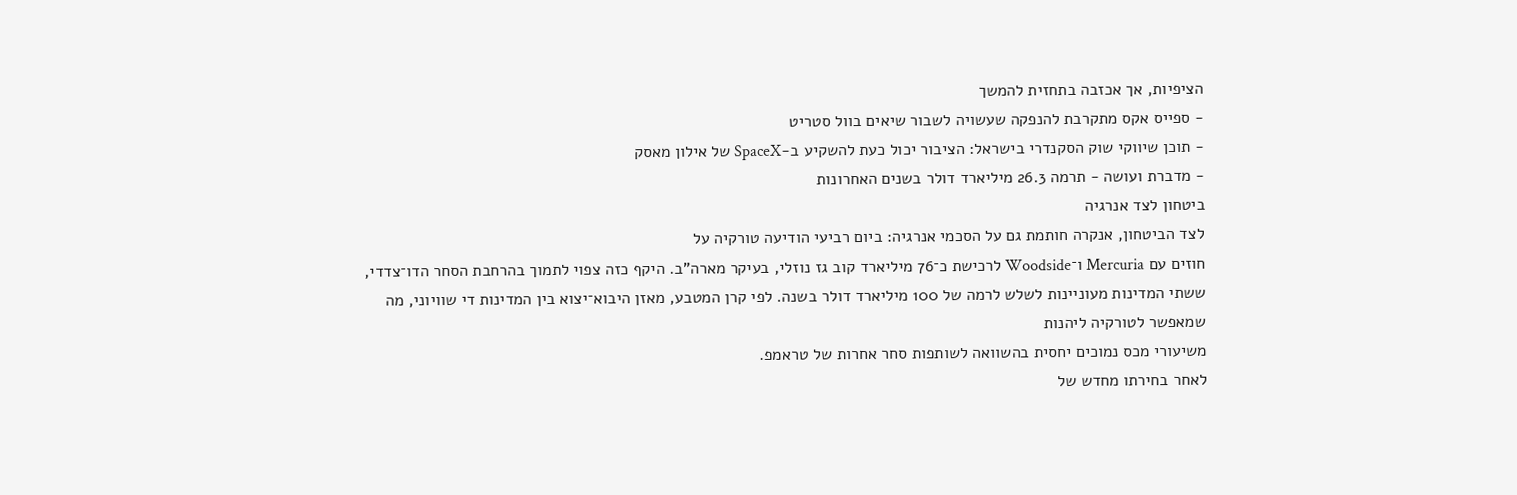הציפיות, אך אכזבה בתחזית להמשך
- ספייס אקס מתקרבת להנפקה שעשויה לשבור שיאים בוול סטריט
- תוכן שיווקי שוק הסקנדרי בישראל: הציבור יכול כעת להשקיע ב-SpaceX של אילון מאסק
- מדברת ועושה - תרמה 26.3 מיליארד דולר בשנים האחרונות
ביטחון לצד אנרגיה
לצד הביטחון, אנקרה חותמת גם על הסכמי אנרגיה: ביום רביעי הודיעה טורקיה על
חוזים עם Mercuria ו־Woodside לרכישת כ־76 מיליארד קוב גז נוזלי, בעיקר מארה"ב. היקף כזה צפוי לתמוך בהרחבת הסחר הדו־צדדי, ששתי המדינות מעוניינות לשלש לרמה של 100 מיליארד דולר בשנה. לפי קרן המטבע, מאזן היבוא־יצוא בין המדינות די שוויוני, מה שמאפשר לטורקיה ליהנות
משיעורי מכס נמוכים יחסית בהשוואה לשותפות סחר אחרות של טראמפ.
לאחר בחירתו מחדש של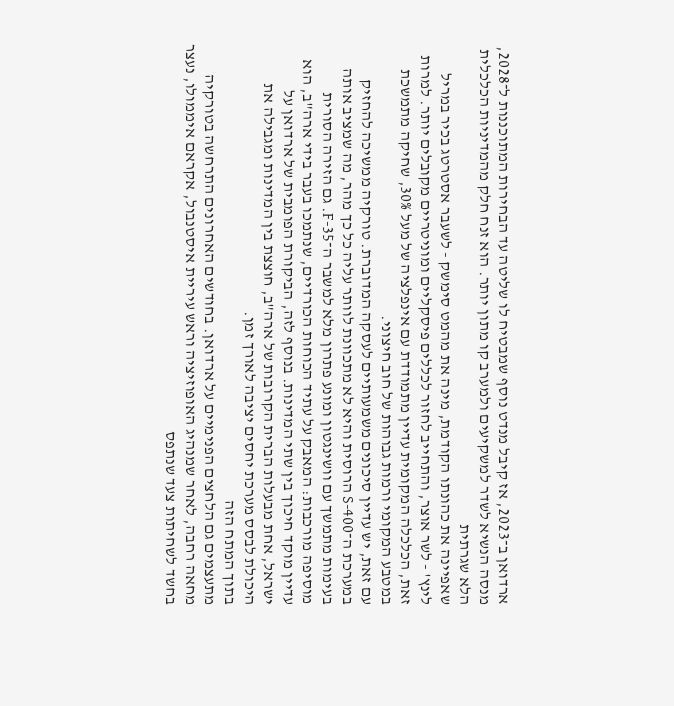ארדואן ב־2023, אז קיבל מנדט נוסף שמבטיח לו שליטה עד הבחירות המתוכננות ל־2028, מנסה הנשיא לשדר למשקיעים ולמערב קו מתון יותר. הוא זנח חלק מהמדיניות הכלכלית הלא שגרתית
שאפיינה את כהונתו הקודמת, מינה את מהמט סימשק - לשעבר אסטרטג בכיר במריל לינץ' - לשר אוצר, והתחייב לחזור לכללים פיסקליים ומוניטריים מקובלים יותר. למרות זאת, הכלכלה המקומית עדיין מתמודדת עם אינפלציה של מעל 30%, שחיקה מתמשכת במטבע המקומי ורמות גבוהות של חוב חיצוני.
עם זאת, יש עדיין סיכונים משמעותיים לעסקה המדוברת. טורקיה ממשיכה להחזיק במערכת ה־S-400 הרוסית והיא לא מתכוונת לוותר עליה כל כך מהר, מה שמציב אותה בעימות מתמשך עם וושינגטון ומונע פתרון מלא למשבר ה־F-35. גם הזירה הסורית מוסיפה מורכבות: המאבק על עתיד הכוחות הכורדיים, שנתמכו בעבר בידי ארה"ב, הוא עדיין מוקד חיכוך בין שתי המדינות. בנוסף לזה, הביקורת הפומבית של ארדואן על ישראל, אחת מבעלות הברית הקרובות של ארה"ב, חוצצת בין המדינות ומגבילה את היכולת לבסס מערכת יחסים יציבה לאורך זמן.
בתוך המתח הזה
מתעצמים גם הלחצים הפנימיים על ארדואן. בחודשים האחרונים התרחשה בטורקיה מחאה רחבה, לאחר שמנהיג האופוזיציה וראש עיריית איסטנבול, אקראם איממולו, נעצר בחשד לשחיתות צעד שנתפס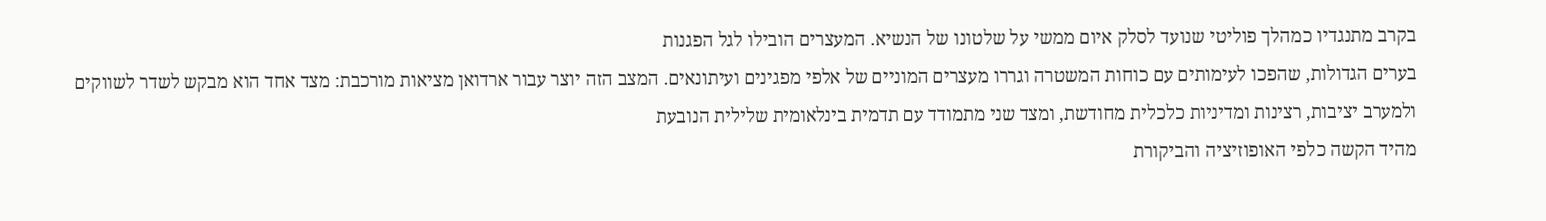בקרב מתנגדיו כמהלך פוליטי שנועד לסלק איום ממשי על שלטונו של הנשיא. המעצרים הובילו לגל הפגנות
בערים הגדולות, שהפכו לעימותים עם כוחות המשטרה וגררו מעצרים המוניים של אלפי מפגינים ועיתונאים. המצב הזה יוצר עבור ארדואן מציאות מורכבת: מצד אחד הוא מבקש לשדר לשווקים ולמערב יציבות, רצינות ומדיניות כלכלית מחודשת, ומצד שני מתמודד עם תדמית בינלאומית שלילית הנובעת
מהיד הקשה כלפי האופוזיציה והביקורת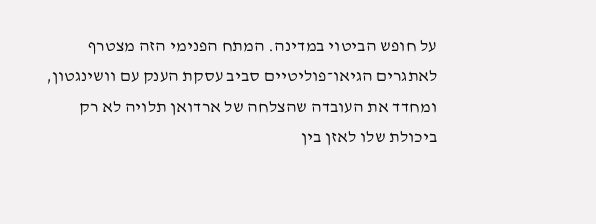על חופש הביטוי במדינה. המתח הפנימי הזה מצטרף לאתגרים הגיאו־פוליטיים סביב עסקת הענק עם וושינגטון, ומחדד את העובדה שהצלחה של ארדואן תלויה לא רק ביכולת שלו לאזן בין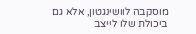מוסקבה לוושינגטון, אלא גם ביכולת שלו לייצב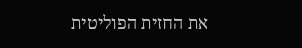את החזית הפוליטית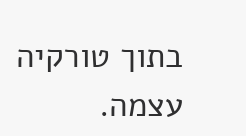בתוך טורקיה עצמה.